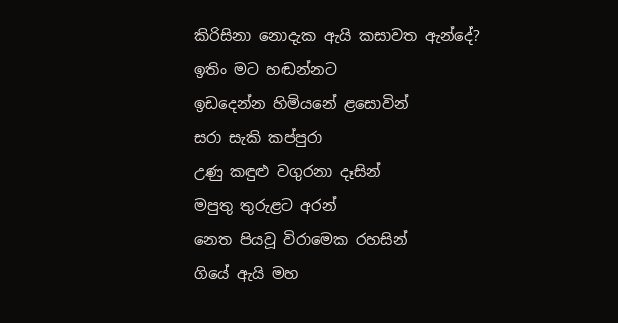කිරිසිනා නොදැක ඇයි කසාවත ඇන්දේ?
ඉතිං මට හඬන්නට
ඉඩදෙන්න හිමියනේ ළසොවින්
සරා සැකි කප්පුරා
උණු කඳුළු වගුරනා දෑසින්
මපුතු තුරුළට අරන්
නෙත පියවූ විරාමෙක රහසින්
ගියේ ඇයි මහ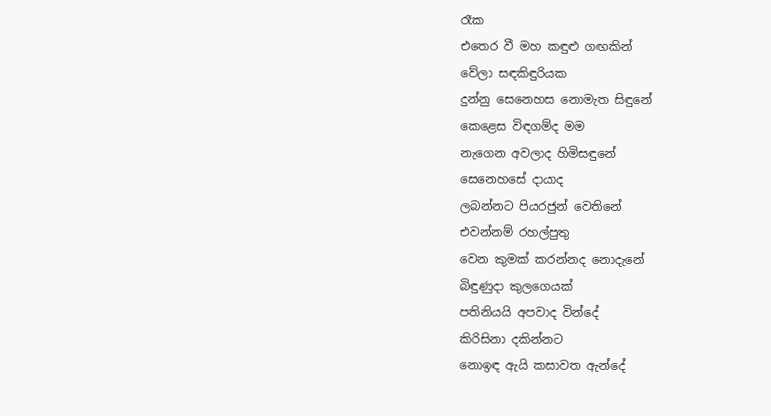රෑක
එතෙර වී මහ කඳුළු ගඟකින්
වේලා සඳකිඳුරියක
දුන්නු සෙනෙහස නොමැත සිඳුනේ
කෙළෙස විඳගම්ද මම
නැගෙන අවලාද හිමිසඳුනේ
සෙනෙහසේ දායාද
ලබන්නට පියරජුන් වෙතිනේ
එවන්නම් රහල්පුතු
වෙන කුමක් කරන්නද නොදැනේ
බිඳුණුදා කුලගෙයක්
පතිනියයි අපවාද වින්දේ
කිරිසිනා දකින්නට
නොඉඳ ඇයි කසාවත ඇන්දේ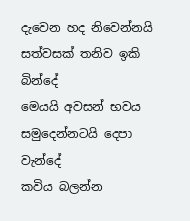දැවෙන හද නිවෙන්නයි
සත්වසක් තනිව ඉකි බින්දේ
මෙයයි අවසන් භවය
සමුදෙන්නටයි දෙපා වැන්දේ
කවිය බලන්න